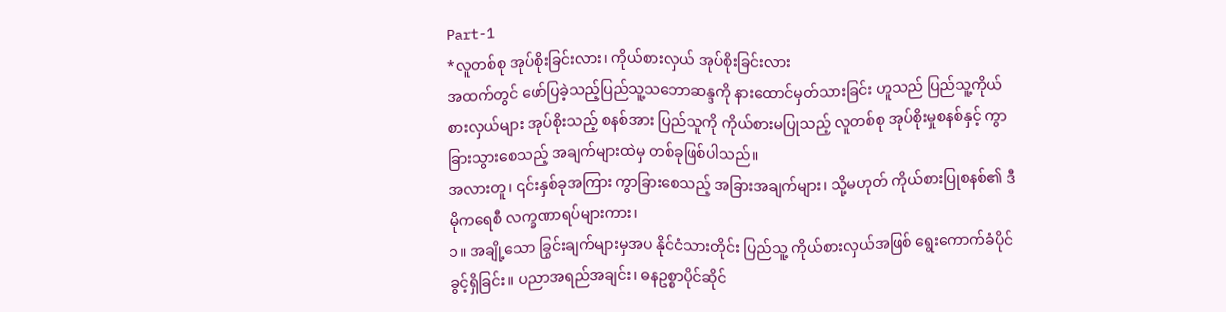Part-1
*လူတစ်စု အုပ်စိုးခြင်းလား၊ ကိုယ်စားလှယ် အုပ်စိုးခြင်းလား
အထက်တွင် ဖော်ပြခဲ့သည့်ပြည်သူ့သဘောဆန္ဒကို နားထောင်မှတ်သားခြင်း ဟူသည် ပြည်သူ့ကိုယ်စားလှယ်များ အုပ်စိုးသည့် စနစ်အား ပြည်သူကို ကိုယ်စားမပြုသည့် လူတစ်စု အုပ်စိုးမှုစနစ်နှင့် ကွာခြားသွားစေသည့် အချက်များထဲမှ တစ်ခုဖြစ်ပါသည်။
အလားတူ၊ ၎င်းနှစ်ခုအကြား ကွာခြားစေသည့် အခြားအချက်များ၊ သို့မဟုတ် ကိုယ်စားပြုစနစ်၏ ဒီမိုကရေစီ လက္ခဏာရပ်များကား၊
၁။ အချို့သော ခြွင်းချက်များမှအပ နိုင်ငံသားတိုင်း ပြည်သူ့ ကိုယ်စားလှယ်အဖြစ် ရွေးကောက်ခံပိုင်ခွင့်ရှိခြင်း။ ပညာအရည်အချင်း၊ ဓနဥစ္စာပိုင်ဆိုင်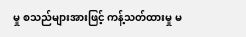မှု စသည်များအားဖြင့် ကန့်သတ်ထားမှု မ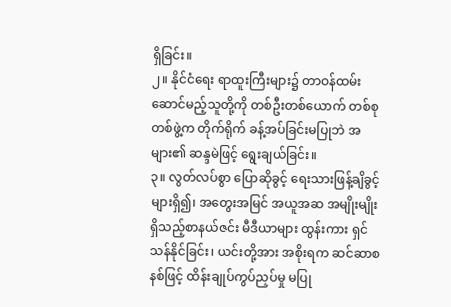ရှိခြင်း။
၂။ နိုင်ငံရေး ရာထူးကြီးများ၌ တာဝန်ထမ်းဆောင်မည့်သူတို့ကို တစ်ဦးတစ်ယောက် တစ်စုတစ်ဖွဲ့က တိုက်ရိုက် ခန့်အပ်ခြင်းမပြုဘဲ အများ၏ ဆန္ဒမဲဖြင့် ရွေးချယ်ခြင်း။
၃။ လွတ်လပ်စွာ ပြောဆိုခွင့် ရေးသားဖြန့်ချိခွင့်များရှိ၍၊ အတွေးအမြင် အယူအဆ အမျိုးမျိုးရှိသည့်စာနယ်ဇင်း မီဒီယာများ ထွန်းကား ရှင်သန်နိုင်ခြင်း၊ ယင်းတို့အား အစိုးရက ဆင်ဆာစနစ်ဖြင့် ထိန်းချုပ်ကွပ်ညှပ်မှု မပြု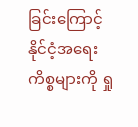ခြင်းကြောင့် နိုင်ငံ့အရေး ကိစ္စများကို ရှု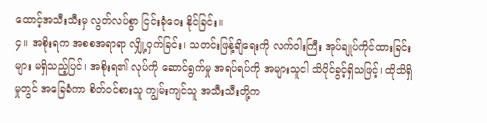ထောင့်အသီးသီးမှ လွတ်လပ်စွာ ငြင်းခုံဝေး နိုင်ခြင်း။
၄။ အစိုးရက အစစအရာရာ လျှို့ဝှက်ခြင်း၊ သတင်းဖြန့်ချိရေးကို လက်ဝါးကြီး အုပ်ချုပ်ကိုင်ထားခြင်းများ မရှိသည့်ပြင်၊ အစိုးရ၏ လုပ်ကို ဆောင်ရွက်မှု အရပ်ရပ်ကို အများသူငါ သိပိုင်ခွင့်ရှိသဖြင့်၊ ထိုသိရှိမှုတွင် အခြေခံကာ စိတ်ဝင်စားသူ ကျွမ်းကျင်သူ အသီးသီးတို့က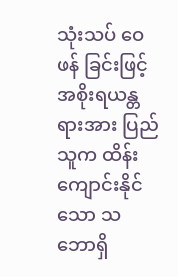သုံးသပ် ဝေဖန် ခြင်းဖြင့် အစိုးရယန္တရားအား ပြည်သူက ထိန်းကျောင်းနိုင်သော သဘောရှိ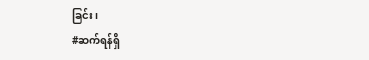ခြင်း၊
#ဆက်ရန်ရှိ